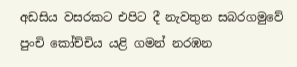අඩසිය වසරකට එපිට දී නැවතුන සබරගමුවේ පුංචි කෝච්චිය යළි ගමන් නරඹන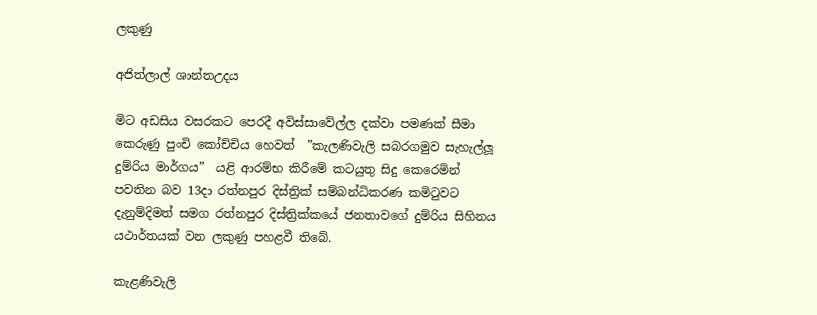ලකුණු

අජිත්ලාල් ශාන්තඋදය

මිට අඩසිය වසරකට පෙරදී අවිස්සාවේල්ල දක්වා පමණක් සීමා කෙරුණු පුංචි කෝච්චිය හෙවත්  ”කැලණිවැලි සබරගමුව සැහැල්ලූ දුම්රිය මාර්ගය”  යළි ආරම්භ කිරීමේ කටයුතු සිදු කෙරෙමින් පවතින බව 13දා රත්නපුර දිස්ත්‍රික් සම්බන්ධිකරණ කමිටුවට දැනුම්දිමත් සමග රත්නපුර දිස්ත්‍රික්කයේ ජනතාවගේ දුම්රිය සිහිනය යථාර්තයක් වන ලකුණු පහළවී තිබේ.

කැළණිවැලි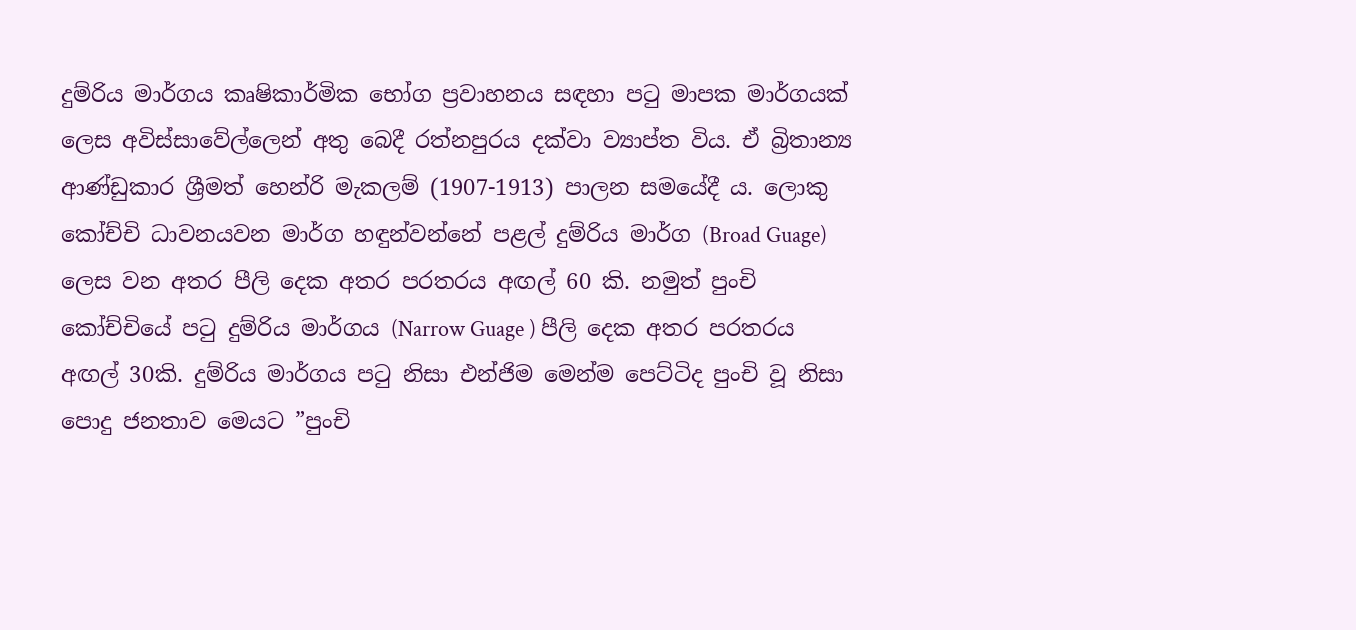දුම්රිය මාර්ගය කෘෂිකාර්මික භෝග ප්‍රවාහනය සඳහා පටු මාපක මාර්ගයක් ලෙස අවිස්සාවේල්ලෙන් අතු බෙදී රත්නපුරය දක්වා ව්‍යාප්ත විය. ඒ බ්‍රිතාන්‍ය ආණ්ඩුකාර ශ්‍රීමත් හෙන්රි මැකලම් (1907-1913) පාලන සමයේදී ය. ලොකු කෝච්චි ධාවනයවන මාර්ග හඳුන්වන්නේ පළල් දුම්රිය මාර්ග (Broad Guage) ලෙස වන අතර පීලි දෙක අතර පරතරය අඟල් 60 කි. නමුත් පුංචි කෝච්චියේ පටු දුම්රිය මාර්ගය (Narrow Guage ) පීලි දෙක අතර පරතරය අඟල් 30කි. දුම්රිය මාර්ගය පටු නිසා එන්ජිම මෙන්ම පෙට්ටිද පුංචි වූ නිසා පොදු ජනතාව මෙයට ”පුංචි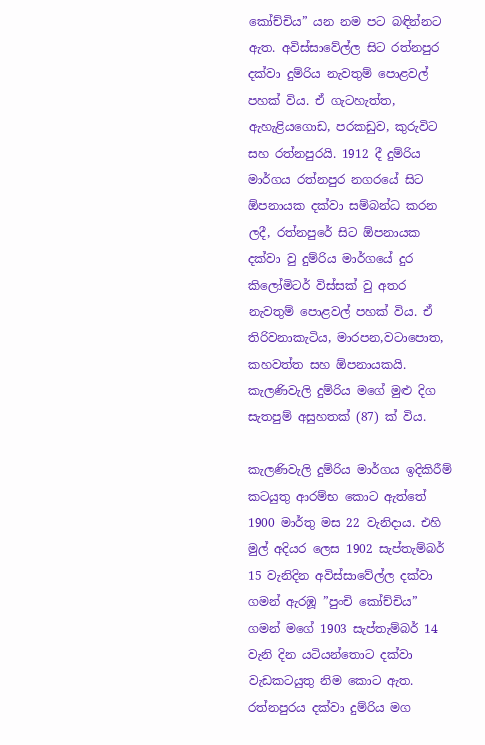කෝච්චිය” යන නම පට බඳින්නට ඇත. අවිස්සාවේල්ල සිට රත්නපුර දක්වා දුම්රිය නැවතුම් පොළවල් පහක් විය. ඒ ගැටහැත්ත, ඇහැළියගොඩ, පරකඩුව, කුරුවිට සහ රත්නපුරයි. 1912 දී දුම්රිය මාර්ගය රත්නපුර නගරයේ සිට ඕපනායක දක්වා සම්බන්ධ කරන ලදී, රත්නපුරේ සිට ඕපනායක දක්වා වු දුම්රිය මාර්ගයේ දුර කිලෝමිටර් විස්සක් වු අතර නැවතුම් පොළවල් පහක් විය. ඒ තිරිවනාකැටිය, මාරපන,වටාපොත, කහවත්ත සහ ඕපනායකයි. කැලණිවැලි දුම්රිය මගේ මුළු දිග සැතපුම් අසුහතක් (87) ක් විය.

කැලණිවැලි දුම්රිය මාර්ගය ඉදිකිරීම් කටයුතු ආරම්භ කොට ඇත්තේ 1900 මාර්තු මස 22 වැනිදාය. එහි මුල් අදියර ලෙස 1902 සැප්තැම්බර් 15 වැනිදින අවිස්සාවේල්ල දක්වා ගමන් ඇරඹූ ”පුංචි කෝච්චිය” ගමන් මගේ 1903 සැප්තැම්බර් 14 වැනි දින යටියන්තොට දක්වා වැඩකටයුතු නිම කොට ඇත. රත්නපුරය දක්වා දුම්රිය මග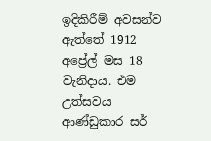ඉදිකිරීම් අවසන්ව ඇත්තේ 1912 අප්‍රේල් මස 18 වැනිදාය. එම උත්සවය ආණ්ඩුකාර සර්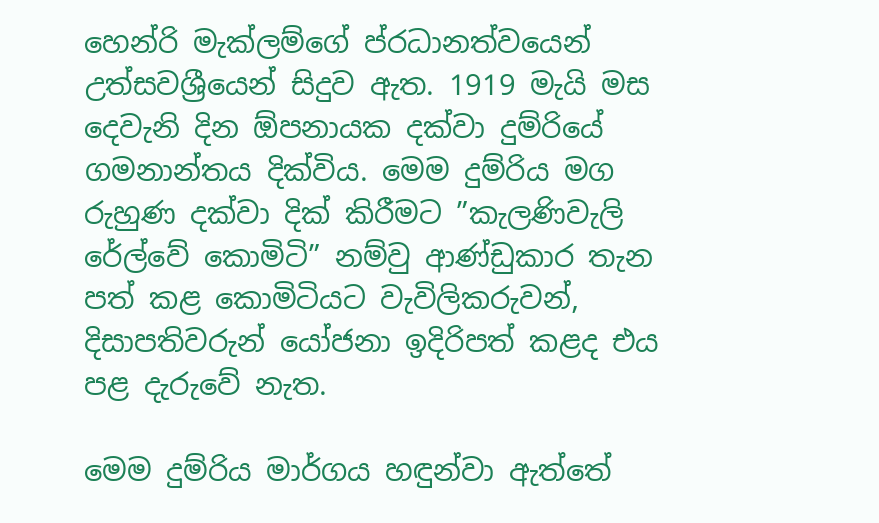හෙන්රි මැක්ලම්ගේ ප්රධානත්වයෙන් උත්සවශ්‍රීයෙන් සිදුව ඇත. 1919 මැයි මස දෙවැනි දින ඕපනායක දක්වා දුම්රියේ ගමනාන්තය දික්විය. මෙම දුම්රිය මග රුහුණ දක්වා දික් කිරීමට ”කැලණිවැලි රේල්වේ කොමිටි” නම්වු ආණ්ඩුකාර තැන පත් කළ කොමිටියට වැවිලිකරුවන්, දිසාපතිවරුන් යෝජනා ඉදිරිපත් කළද එය පළ දැරුවේ නැත.

මෙම දුම්රිය මාර්ගය හඳුන්වා ඇත්තේ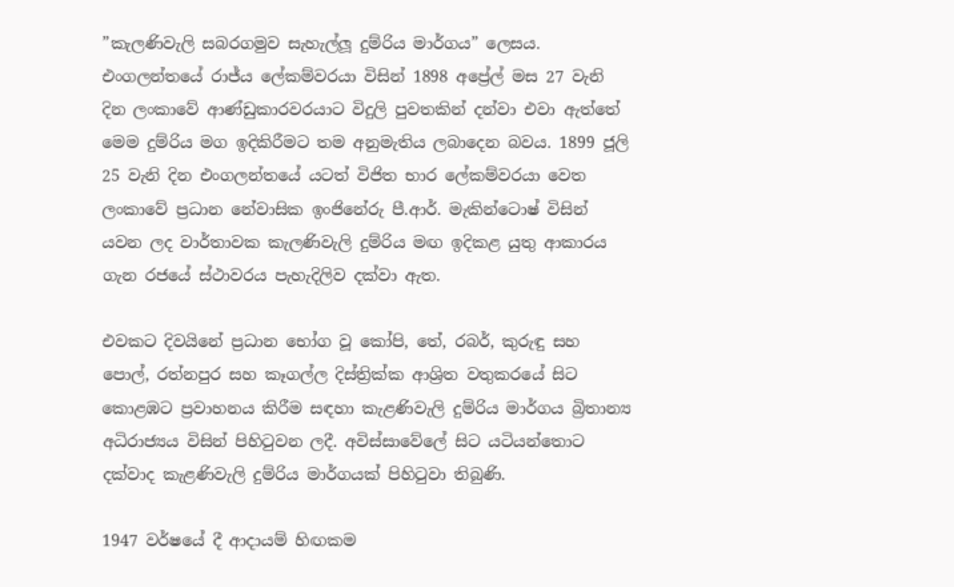”කැලණිවැලි සබරගමුව සැහැල්ලූ දුම්රිය මාර්ගය” ලෙසය. එංගලන්තයේ රාජ්ය ලේකම්වරයා විසින් 1898 අප්‍රේල් මස 27 වැනි දින ලංකාවේ ආණ්ඩුකාරවරයාට විදුලි පුවතකින් දන්වා එවා ඇත්තේ මෙම දුම්රිය මග ඉදිකිරීමට තම අනුමැතිය ලබාදෙන බවය. 1899 ජූලි 25 වැනි දින එංගලන්තයේ යටත් විජිත භාර ලේකම්වරයා වෙත ලංකාවේ ප්‍රධාන නේවාසික ඉංජිනේරු පී.ආර්. මැකින්ටොෂ් විසින් යවන ලද වාර්තාවක කැලණිවැලි දුම්රිය මඟ ඉදිකළ යුතු ආකාරය ගැන රජයේ ස්ථාවරය පැහැදිලිව දක්වා ඇත.

එවකට දිවයිනේ ප්‍රධාන භෝග වූ කෝපි, තේ, රබර්, කුරුඳු සහ පොල්, රත්නපුර සහ කෑගල්ල දිස්ත්‍රික්ක ආශ්‍රිත වතුකරයේ සිට කොළඹට ප්‍රවාහනය කිරීම සඳහා කැළණිවැලි දුම්රිය මාර්ගය බ්‍රිතාන්‍ය අධිරාජ්‍යය විසින් පිහිටුවන ලදී. අවිස්සාවේලේ සිට යටියන්තොට දක්වාද කැළණිවැලි දුම්රිය මාර්ගයක් පිහිටුවා තිබුණි.

1947 වර්ෂයේ දී ආදායම් හිඟකම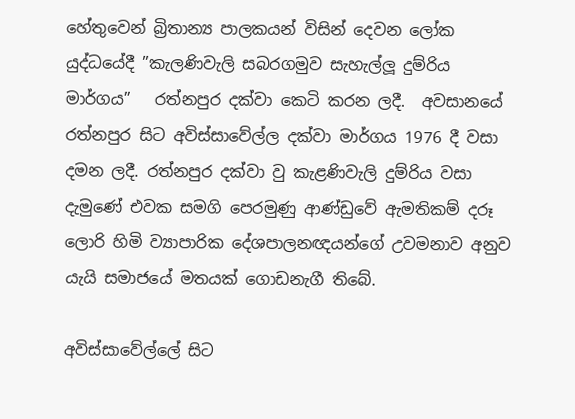හේතුවෙන් බ්‍රිතාන්‍ය පාලකයන් විසින් දෙවන ලෝක යුද්ධයේදී ”කැලණිවැලි සබරගමුව සැහැල්ලූ දුම්රිය මාර්ගය”   රත්නපුර දක්වා කෙටි කරන ලදී.  අවසානයේ රත්නපුර සිට අවිස්සාවේල්ල දක්වා මාර්ගය 1976 දී වසා දමන ලදී. රත්නපුර දක්වා වු කැළණිවැලි දුම්රිය වසා දැමුණේ එවක සමගි පෙරමුණු ආණ්ඩුවේ ඇමතිකම් දරූ ලොරි හිමි ව්‍යාපාරික දේශපාලනඥයන්ගේ උවමනාව අනුව යැයි සමාජයේ මතයක් ගොඩනැගී තිබේ.

අවිස්සාවේල්ලේ සිට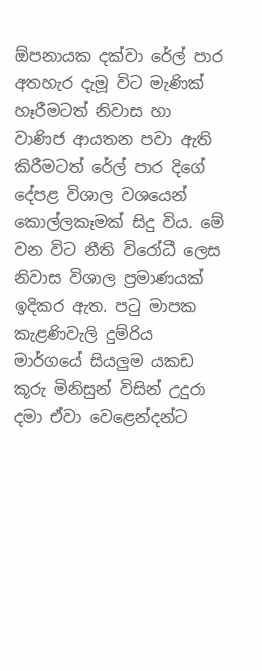ඕපනායක දක්වා රේල් පාර අතහැර දැමූ විට මැණික් හෑරීමටත් නිවාස හා වාණිජ ආයතන පවා ඇති කිරීමටත් රේල් පාර දිගේ දේපළ විශාල වශයෙන් කොල්ලකෑමක් සිදු විය. මේ වන විට නීති විරෝධී ලෙස නිවාස විශාල ප්‍රමාණයක් ඉදිකර ඇත. පටු මාපක කැළණිවැලි දුම්රිය මාර්ගයේ සියලුම යකඩ කූරු මිනිසුන් විසින් උදුරා දමා ඒවා වෙළෙන්දන්ට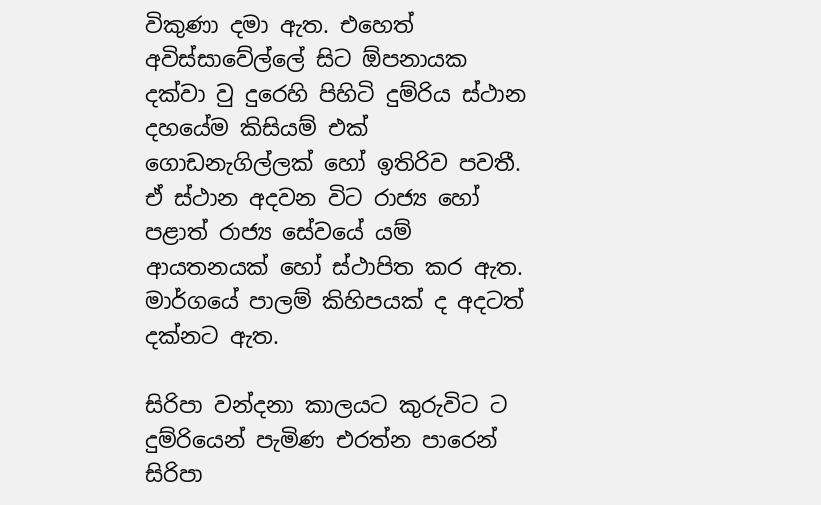විකුණා දමා ඇත. එහෙත් අවිස්සාවේල්ලේ සිට ඕපනායක දක්වා වු දුරෙහි පිහිටි දුම්රිය ස්ථාන දහයේම කිසියම් එක් ගොඩනැගිල්ලක් හෝ ඉතිරිව පවතී. ඒ ස්ථාන අදවන විට රාජ්‍ය හෝ පළාත් රාජ්‍ය සේවයේ යම් ආයතනයක් හෝ ස්ථාපිත කර ඇත. මාර්ගයේ පාලම් කිහිපයක් ද අදටත් දක්නට ඇත.

සිරිපා වන්දනා කාලයට කුරුවිට ට දුම්රියෙන් පැමිණ එරත්න පාරෙන් සිරිපා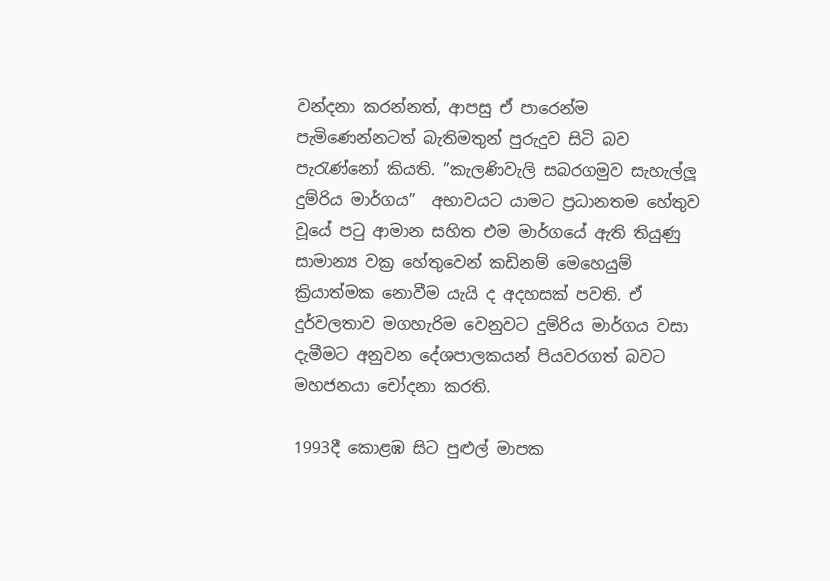වන්දනා කරන්නත්, ආපසු ඒ පාරෙන්ම පැමිණෙන්නටත් බැතිමතුන් පුරුදුව සිටි බව පැරැණ්නෝ කියති. ”කැලණිවැලි සබරගමුව සැහැල්ලූ දුම්රිය මාර්ගය”  අභාවයට යාමට ප්‍රධානතම හේතුව වූයේ පටු ආමාන සහිත එම මාර්ගයේ ඇති තියුණු සාමාන්‍ය වක්‍ර හේතුවෙන් කඩිනම් මෙහෙයුම් ක්‍රියාත්මක නොවීම යැයි ද අදහසක් පවති. ඒ දුර්වලතාව මගහැරිම වෙනුවට දුම්රිය මාර්ගය වසා දැමීමට අනුවන දේශපාලකයන් පියවරගත් බවට මහජනයා චෝදනා කරති.

1993දී කොළඹ සිට පුළුල් මාපක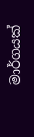මාර්ගයක්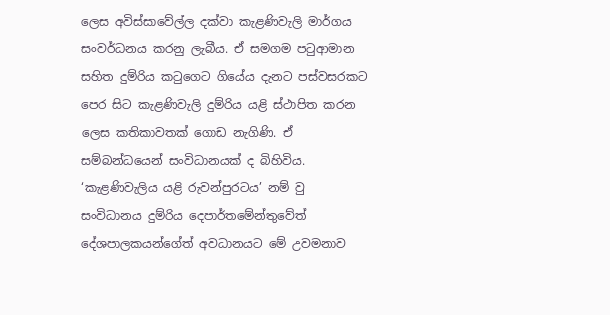ලෙස අවිස්සාවේල්ල දක්වා කැළණිවැලි මාර්ගය සංවර්ධනය කරනු ලැබීය. ඒ සමගම පටුආමාන සහිත දුම්රිය කටුගෙට ගියේය දැනට පස්වසරකට පෙර සිට කැළණිවැලි දුම්රිය යළි ස්ථාපිත කරන ලෙස කතිකාවතක් ගොඩ නැගිණි. ඒ සම්බන්ධයෙන් සංවිධානයක් ද බිහිවිය. ‘කැළණිවැලිය යළි රුවන්පුරටය’ නම් වු සංවිධානය දුම්රිය දෙපාර්තමේන්තුවේත් දේශපාලකයන්ගේත් අවධානයට මේ උවමනාව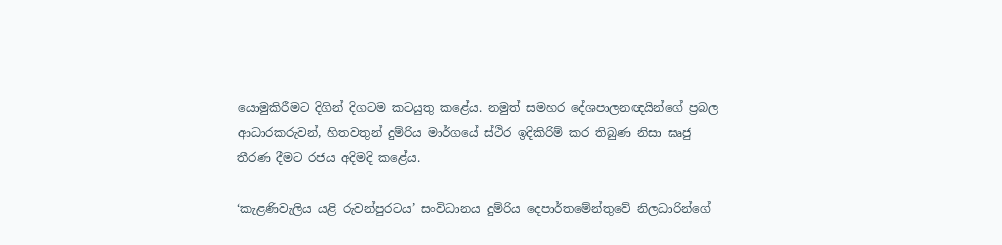යොමුකිරීමට දිගින් දිගටම කටයුතු කළේය. නමුත් සමහර දේශපාලනඥයින්ගේ ප්‍රබල ආධාරකරුවන්, හිතවතුන් දුම්රිය මාර්ගයේ ස්ථිර ඉදිකිරිම් කර තිබුණ නිසා ඝෘජු තීරණ දීමට රජය අදිමදි කළේය.

‘කැළණිවැලිය යළි රුවන්පුරටය’ සංවිධානය දුම්රිය දෙපාර්තමේන්තුවේ නිලධාරින්ගේ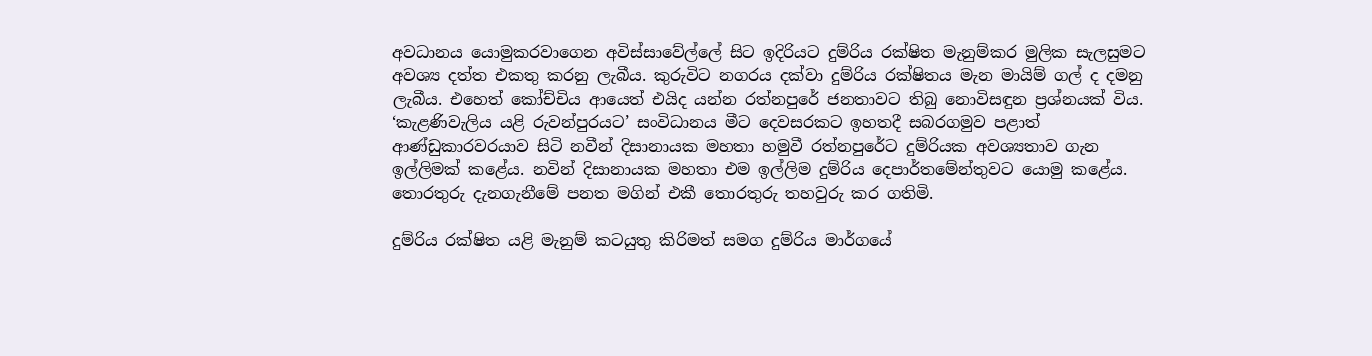අවධානය යොමුකරවාගෙන අවිස්සාවේල්ලේ සිට ඉදිරියට දුම්රිය රක්ෂිත මැනුම්කර මුලික සැලසුමට අවශ්‍ය දත්ත එකතු කරනු ලැබීය. කුරුවිට නගරය දක්වා දුම්රිය රක්ෂිතය මැන මායිම් ගල් ද දමනු ලැබීය. එහෙත් කෝච්චිය ආයෙත් එයිද යන්න රත්නපුරේ ජනතාවට තිබු නොවිසඳුන ප්‍රශ්නයක් විය. ‘කැළණිවැලිය යළි රුවන්පුරයට’ සංවිධානය මීට දෙවසරකට ඉහතදී සබරගමුව පළාත් ආණ්ඩුකාරවරයාව සිටි නවීන් දිසානායක මහතා හමුවී රත්නපුරේට දුම්රියක අවශ්‍යතාව ගැන ඉල්ලිමක් කළේය. නවින් දිසානායක මහතා එම ඉල්ලිම දුම්රිය දෙපාර්තමේන්තුවට යොමු කළේය. තොරතුරු දැනගැනීමේ පනත මගින් එකී තොරතුරු තහවුරු කර ගතිමි.

දුම්රිය රක්ෂිත යළි මැනුම් කටයුතු කිරිමත් සමග දුම්රිය මාර්ගයේ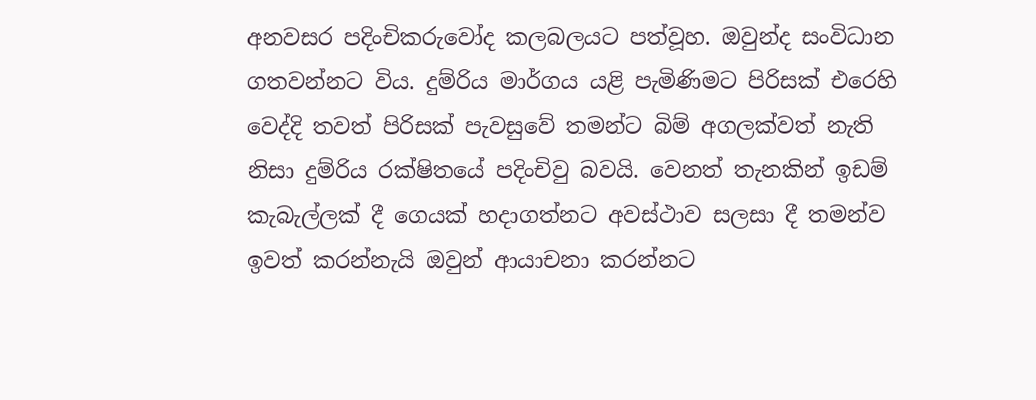අනවසර පදිංචිකරුවෝද කලබලයට පත්වූහ. ඔවුන්ද සංවිධාන ගතවන්නට විය. දුම්රිය මාර්ගය යළි පැමිණිමට පිරිසක් එරෙහි වෙද්දි තවත් පිරිසක් පැවසුවේ තමන්ට බිම් අගලක්වත් නැති නිසා දුම්රිය රක්ෂිතයේ පදිංචිවු බවයි. වෙනත් තැනකින් ඉඩම් කැබැල්ලක් දී ගෙයක් හදාගත්නට අවස්ථාව සලසා දී තමන්ව ඉවත් කරන්නැයි ඔවුන් ආයාචනා කරන්නට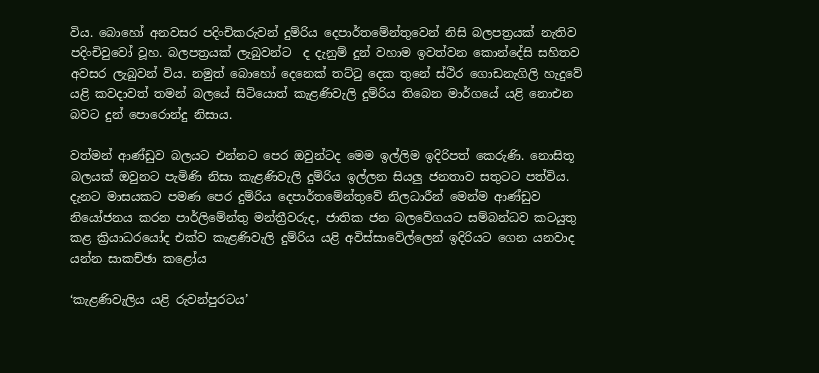විය. බොහෝ අනවසර පදිංචිකරුවන් දුම්රිය දෙපාර්තමේන්තුවෙන් නිසි බලපත්‍රයක් නැතිව පදිංචිවුවෝ වූහ. බලපත්‍රයක් ලැබුවන්ට  ද දැනුම් දුන් වහාම ඉවත්වන කොන්දේසි සහිතව අවසර ලැබුවන් විය. නමුත් බොහෝ දෙනෙක් තට්ටු දෙක තුනේ ස්ථිර ගොඩනැගිලි හැදුවේ යළි කවදාවත් තමන් බලයේ සිටියොත් කැළණිවැලි දුම්රිය තිබෙන මාර්ගයේ යළි නොඑන බවට දුන් පොරොන්දු නිසාය.

වත්මන් ආණ්ඩුව බලයට එන්නට පෙර ඔවුන්ටද මෙම ඉල්ලිම ඉදිරිපත් කෙරුණි. නොසිතූ බලයක් ඔවුනට පැමිණි නිසා කැළණිවැලි දුම්රිය ඉල්ලන සියලු ජනතාව සතුටට පත්විය. දැනට මාසයකට පමණ පෙර දුම්රිය දෙපාර්තමේන්තුවේ නිලධාරීන් මෙන්ම ආණ්ඩුව නියෝජනය කරන පාර්ලිමේන්තු මන්ත්‍රීවරුද, ජාතික ජන බලවේගයට සම්බන්ධව කටයුතු කළ ක්‍රියාධරයෝද එක්ව කැළණිවැලි දුම්රිය යළි අවිස්සාවේල්ලෙන් ඉදිරියට ගෙන යනවාද යන්න සාකච්ඡා කළෝය

‘කැළණිවැලිය යළි රුවන්පුරටය’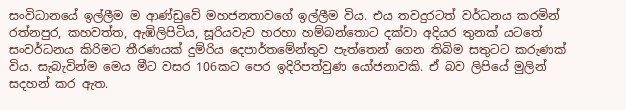සංවිධානයේ ඉල්ලීම ම ආණ්ඩුවේ මහජනතාවගේ ඉල්ලීම විය. එය තවදුරටත් වර්ධනය කරමින් රත්නපුර, කහවත්ත, ඇඹිලිපිටිය, සූරියවැව හරහා හම්බන්තොට දක්වා අදියර තුනක් යටතේ සංවර්ධනය කිරිමට තීරණයක් දුම්රිය දෙපාර්තමේන්තුව පැත්තෙන් ගෙන තිබිම සතුටට කරුණක් විය. සැබැවින්ම මෙය මීට වසර 106කට පෙර ඉදිරිපත්වුණ යෝජනාවකි. ඒ බව ලිපියේ මුලින් සදහන් කර ඇත.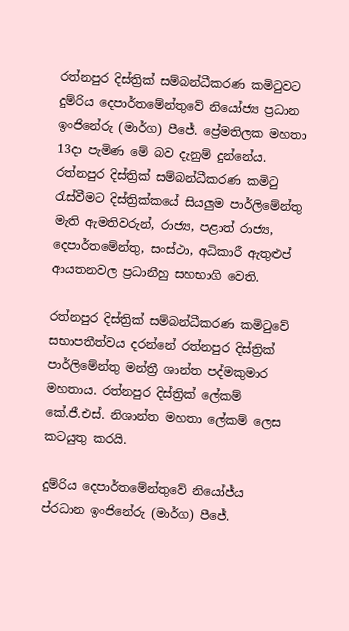රත්නපුර දිස්ත්‍රික් සම්බන්ධීකරණ කමිටුවට  දුම්රිය දෙපාර්තමේන්තුවේ නියෝජ්‍ය ප්‍රධාන ඉංජිනේරු (මාර්ග) පීජේ. ප්‍රේමතිලක මහතා 13දා පැමිණ මේ බව දැනුම් දුන්නේය. රත්නපුර දිස්ත්‍රික් සම්බන්ධීකරණ කමිටු රැස්වීමට දිස්ත්‍රික්කයේ සියලුම පාර්ලිමේන්තු මැති ඇමතිවරුන්, රාජ්‍ය, පළාත් රාජ්‍ය, දෙපාර්තමේන්තු, සංස්ථා, අධිකාරී ඇතුළුප් ආයතනවල ප්‍රධානීහු සහභාගි වෙති.

රත්නපුර දිස්ත්‍රික් සම්බන්ධීකරණ කමිටුවේ සභාපතීත්වය දරන්නේ රත්නපුර දිස්ත්‍රික් පාර්ලිමේන්තු මන්ත්‍රී ශාන්ත පද්මකුමාර මහතාය. රත්නපුර දිස්ත්‍රික් ලේකම් කේ.ජී.එස්. නිශාන්ත මහතා ලේකම් ලෙස කටයුතු කරයි.

දුම්රිය දෙපාර්තමේන්තුවේ නියෝජ්ය ප්රධාන ඉංජිනේරු (මාර්ග) පීජේ.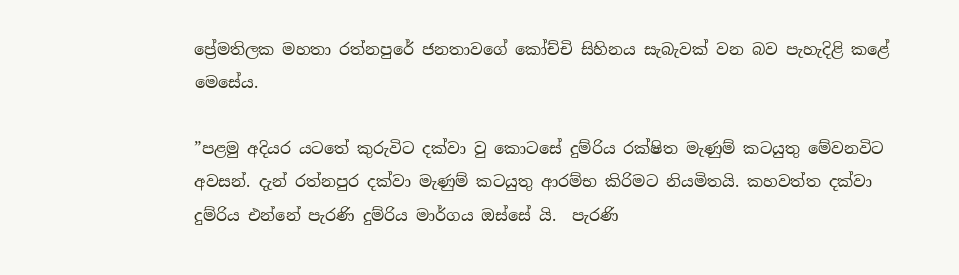ප්‍රේමතිලක මහතා රත්නපුරේ ජනතාවගේ කෝච්චි සිහිනය සැබැවක් වන බව පැහැදිළි කළේ මෙසේය.

”පළමු අදියර යටතේ කුරුවිට දක්වා වු කොටසේ දුම්රිය රක්ෂිත මැණුම් කටයුතු මේවනවිට අවසන්. දැන් රත්නපුර දක්වා මැණුම් කටයුතු ආරම්භ කිරිමට නියමිතයි. කහවත්ත දක්වා දුම්රිය එන්නේ පැරණි දුම්රිය මාර්ගය ඔස්සේ යි.  පැරණි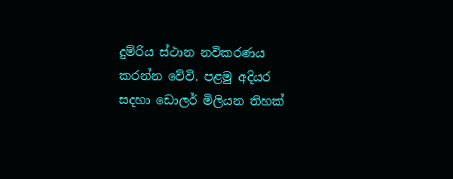දුම්රිය ස්ථාන නවිකරණය කරන්න වේවි. පළමු අදියර සදහා ඩොලර් මිලියන තිහක්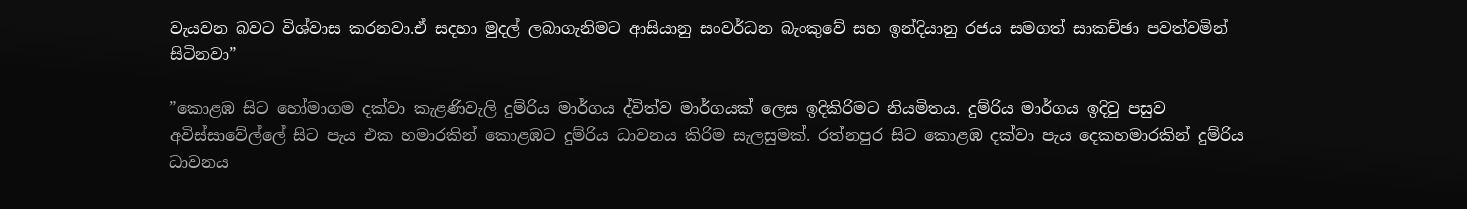වැයවන බවට විශ්වාස කරනවා.ඒ සදහා මුදල් ලබාගැනිමට ආසියානු සංවර්ධන බැංකුවේ සහ ඉන්දියානු රජය සමගත් සාකච්ඡා පවත්වමින් සිටිනවා”

”කොළඹ සිට හෝමාගම දක්වා කැළණිවැලි දුම්රිය මාර්ගය ද්විත්ව මාර්ගයක් ලෙස ඉදිකිරිමට නියමිතය. දුම්රිය මාර්ගය ඉදිවු පසුව අවිස්සාවේල්ලේ සිට පැය එක හමාරකින් කොළඹට දුම්රිය ධාවනය කිරිම සැලසුමක්. රත්නපුර සිට කොළඹ දක්වා පැය දෙකහමාරකින් දුම්රිය ධාවනය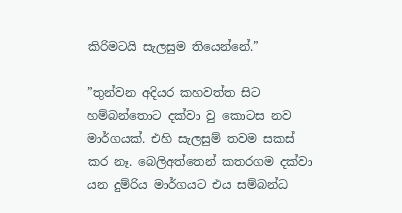කිරිමටයි සැලසුම තියෙන්නේ.”

”තුන්වන අදියර කහවත්ත සිට හම්බන්තොට දක්වා වු කොටස නව මාර්ගයක්. එහි සැලසුම් තවම සකස් කර නෑ. බෙලිඅත්තෙන් කතරගම දක්වා යන දුම්රිය මාර්ගයට එය සම්බන්ධ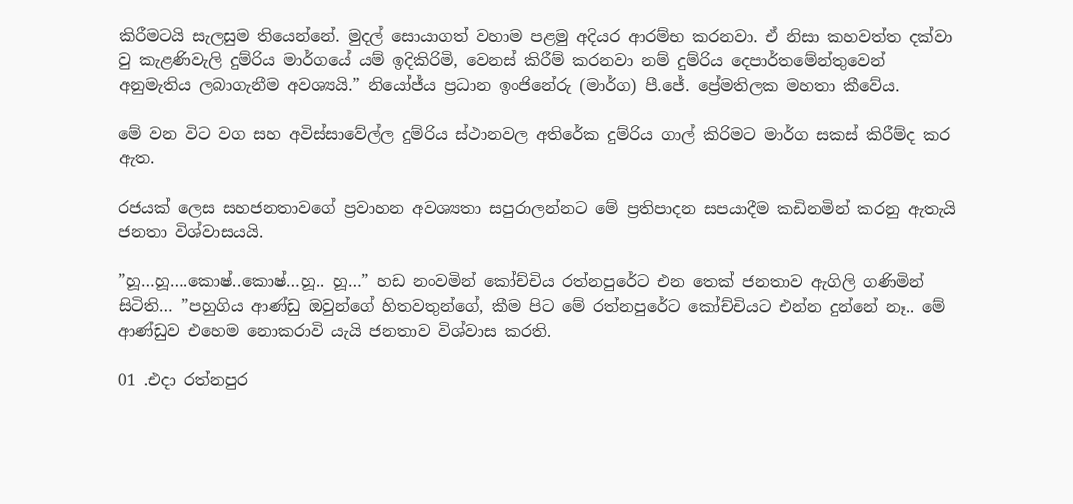කිරීමටයි සැලසුම තියෙන්නේ. මුදල් සොයාගත් වහාම පළමු අදියර ආරම්භ කරනවා. ඒ නිසා කහවත්ත දක්වා වු කැළණිවැලි දුම්රිය මාර්ගයේ යම් ඉදිකිරිමි, වෙනස් කිරීම් කරනවා නම් දුම්රිය දෙපාර්තමේන්තුවෙන් අනුමැතිය ලබාගැනීම අවශ්‍යයි.” නියෝජ්ය ප්‍රධාන ඉංජිනේරු (මාර්ග) පී.ජේ. ප්‍රේමතිලක මහතා කීවේය.

මේ වන විට වග සහ අවිස්සාවේල්ල දුම්රිය ස්ථානවල අතිරේක දුම්රිය ගාල් කිරිමට මාර්ග සකස් කිරීම්ද කර ඇත.

රජයක් ලෙස සහජනතාවගේ ප්‍රවාහන අවශ්‍යතා සපුරාලන්නට මේ ප්‍රතිපාදන සපයාදීම කඩිනමින් කරනු ඇතැයි ජනතා විශ්වාසයයි.

”හූ…හූ….කොෂ්..කොෂ්…හූ.. හූ…” හඩ නංවමින් කෝච්චිය රත්නපුරේට එන තෙක් ජනතාව ඇගිලි ගණිමින් සිටිති… ”පහුගිය ආණ්ඩු ඔවුන්ගේ හිතවතුන්ගේ, කීම පිට මේ රත්නපුරේට කෝච්චියට එන්න දුන්නේ නෑ.. මේ ආණ්ඩුව එහෙම නොකරාවි යැයි ජනතාව විශ්වාස කරති.

01 .එදා රත්නපුර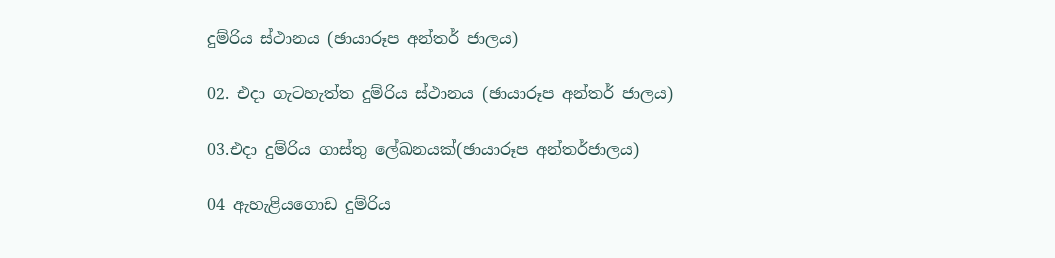දුම්රිය ස්ථානය (ඡායාරූප අන්තර් ජාලය)

02. එදා ගැටහැත්ත දුම්රිය ස්ථානය (ඡායාරූප අන්තර් ජාලය)

03.එදා දුම්රිය ගාස්තු ලේඛනයක්(ඡායාරූප අන්තර්ජාලය)

04 ඇහැළියගොඩ දුම්රිය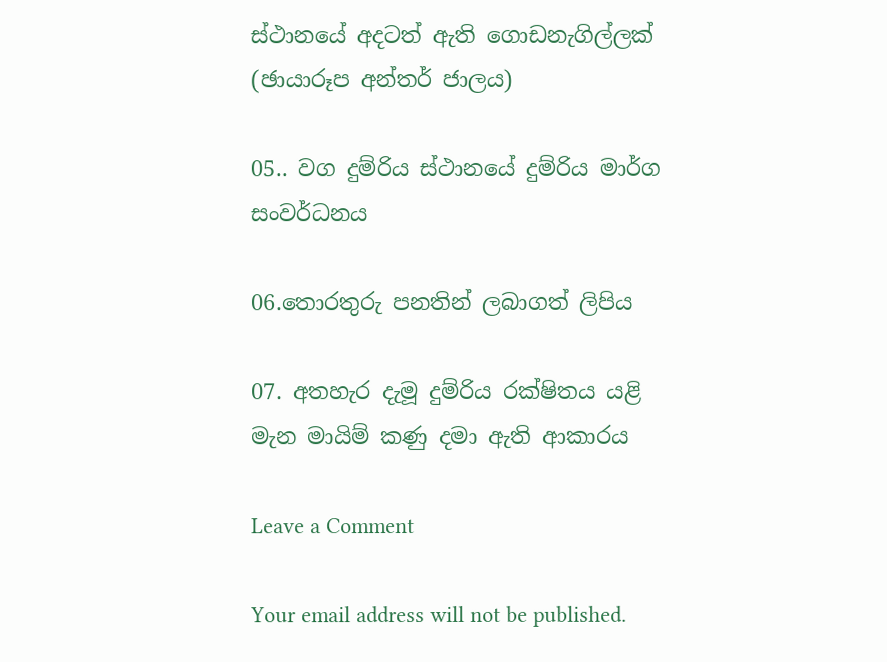ස්ථානයේ අදටත් ඇති ගොඩනැගිල්ලක් (ඡායාරූප අන්තර් ජාලය)

05.. වග දුම්රිය ස්ථානයේ දුම්රිය මාර්ග සංවර්ධනය

06.තොරතුරු පනතින් ලබාගත් ලිපිය

07. අතහැර දැමූ දුම්රිය රක්ෂිතය යළි මැන මායිම් කණු දමා ඇති ආකාරය

Leave a Comment

Your email address will not be published.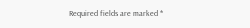Required fields are marked *